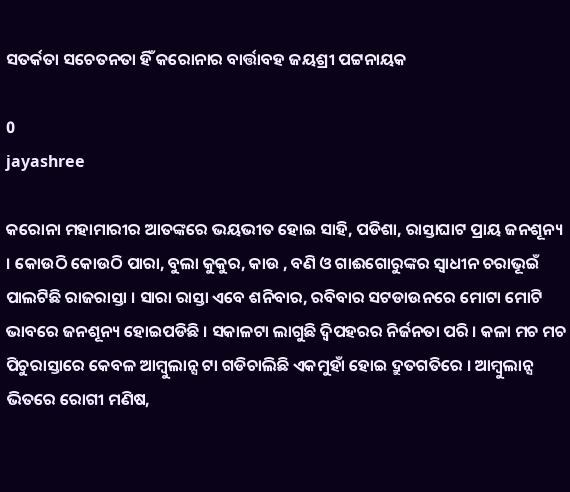ସତର୍କତା ସଚେତନତା ହିଁ କରୋନାର ବାର୍ତ୍ତାବହ ଜୟଶ୍ରୀ ପଟ୍ଟନାୟକ

0
jayashree

କରୋନା ମହାମାରୀର ଆତଙ୍କରେ ଭୟଭୀତ ହୋଇ ସାହି, ପଡିଶା, ରାସ୍ତାଘାଟ ପ୍ରାୟ ଜନଶୂନ୍ୟ । କୋଉଠି କୋଉଠି ପାରା, ବୁଲା କୁକୁର, କାଉ , ବଣି ଓ ଗାଈଗୋରୁଙ୍କର ସ୍ୱାଧୀନ ଚରାଭୂଇଁ ପାଲଟିଛି ରାଜରାସ୍ତା । ସାରା ରାସ୍ତା ଏବେ ଶନିବାର, ରବିବାର ସଟଡାଉନରେ ମୋଟା ମୋଟି ଭାବରେ ଜନଶୂନ୍ୟ ହୋଇପଡିଛି । ସକାଳଟା ଲାଗୁଛି ଦ୍ୱିପହରର ନିର୍ଜନତା ପରି । କଳା ମଚ ମଚ ପିଚୁରାସ୍ତାରେ କେବଳ ଆମ୍ବୁଲାନ୍ସ ଟା ଗଡିଚାଲିଛି ଏକମୁହାଁ ହୋଇ ଦ୍ରୁତଗତିରେ । ଆମ୍ବୁଲାନ୍ସ ଭିତରେ ରୋଗୀ ମଣିଷ,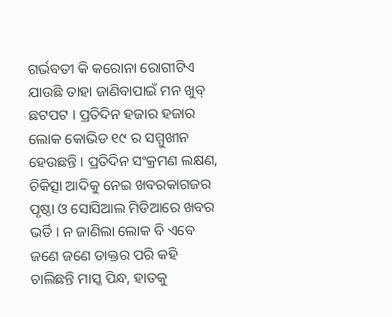ଗର୍ଭବତୀ କି କରୋନା ରୋଗୀଟିଏ ଯାଉଛି ତାହା ଜାଣିବାପାଇଁ ମନ ଖୁବ୍ ଛଟପଟ । ପ୍ରତିଦିନ ହଜାର ହଜାର ଲୋକ କୋଭିଡ ୧୯ ର ସମ୍ମୁଖୀନ ହେଉଛନ୍ତି । ପ୍ରତିଦିନ ସଂକ୍ରମଣ ଲକ୍ଷଣ, ଚିକିତ୍ସା ଆଦିକୁ ନେଇ ଖବରକାଗଜର ପୃଷ୍ଠା ଓ ସୋସିଆଲ ମିଡିଆରେ ଖବର ଭର୍ତି । ନ ଜାଣିଲା ଲୋକ ବି ଏବେ ଜଣେ ଜଣେ ଡାକ୍ତର ପରି କହି ଚାଲିଛନ୍ତି ମାସ୍କ ପିନ୍ଧ, ହାତକୁ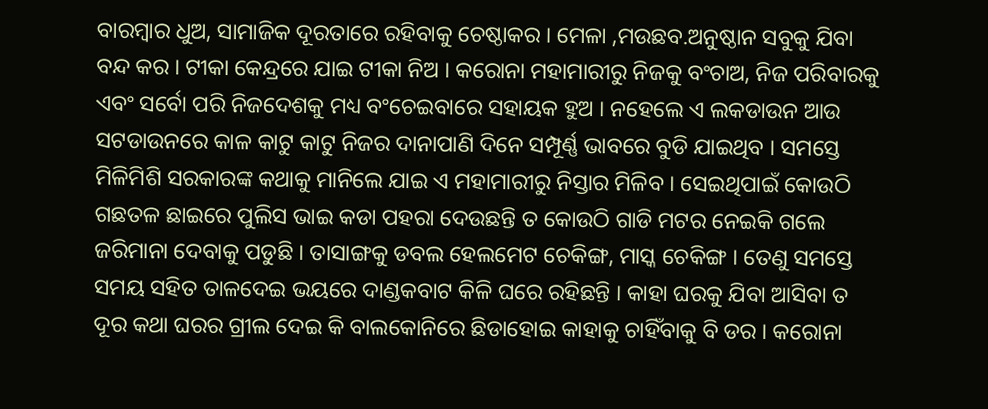ବାରମ୍ବାର ଧୁଅ, ସାମାଜିକ ଦୂରତାରେ ରହିବାକୁ ଚେଷ୍ଠାକର । ମେଳା ,ମଉଛବ.ଅନୁଷ୍ଠାନ ସବୁକୁ ଯିବା ବନ୍ଦ କର । ଟୀକା କେନ୍ଦ୍ରରେ ଯାଇ ଟୀକା ନିଅ । କରୋନା ମହାମାରୀରୁ ନିଜକୁ ବଂଚାଅ, ନିଜ ପରିବାରକୁ ଏବଂ ସର୍ବୋ ପରି ନିଜଦେଶକୁ ମଧ୍ୟ ବଂଚେଇବାରେ ସହାୟକ ହୁଅ । ନହେଲେ ଏ ଲକଡାଉନ ଆଉ ସଟଡାଉନରେ କାଳ କାଟୁ କାଟୁ ନିଜର ଦାନାପାଣି ଦିନେ ସମ୍ପୂର୍ଣ୍ଣ ଭାବରେ ବୁଡି ଯାଇଥିବ । ସମସ୍ତେ ମିଳିମିଶି ସରକାରଙ୍କ କଥାକୁ ମାନିଲେ ଯାଇ ଏ ମହାମାରୀରୁ ନିସ୍ତାର ମିଳିବ । ସେଇଥିପାଇଁ କୋଉଠି ଗଛତଳ ଛାଇରେ ପୁଲିସ ଭାଇ କଡା ପହରା ଦେଉଛନ୍ତି ତ କୋଉଠି ଗାଡି ମଟର ନେଇକି ଗଲେ ଜରିମାନା ଦେବାକୁ ପଡୁଛି । ତାସାଙ୍ଗକୁ ଡବଲ ହେଲମେଟ ଚେକିଙ୍ଗ, ମାସ୍କ ଚେକିଙ୍ଗ । ତେଣୁ ସମସ୍ତେ ସମୟ ସହିତ ତାଳଦେଇ ଭୟରେ ଦାଣ୍ଡକବାଟ କିଳି ଘରେ ରହିଛନ୍ତି । କାହା ଘରକୁ ଯିବା ଆସିବା ତ ଦୂର କଥା ଘରର ଗ୍ରୀଲ ଦେଇ କି ବାଲକୋନିରେ ଛିଡାହୋଇ କାହାକୁ ଚାହିଁବାକୁ ବି ଡର । କରୋନା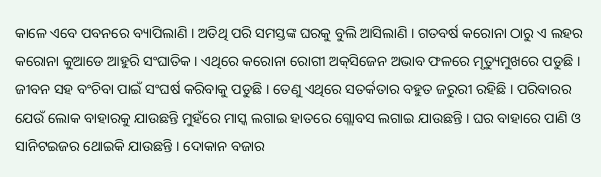କାଳେ ଏବେ ପବନରେ ବ୍ୟାପିଲାଣି । ଅତିଥି ପରି ସମସ୍ତଙ୍କ ଘରକୁ ବୁଲି ଆସିଲାଣି । ଗତବର୍ଷ କରୋନା ଠାରୁ ଏ ଲହର କରୋନା କୁଆଡେ ଆହୁରି ସଂଘାତିକ । ଏଥିରେ କରୋନା ରୋଗୀ ଅକ୍‌ସିଜେନ ଅଭାବ ଫଳରେ ମୃତ୍ୟୁମୁଖରେ ପଡୁଛି । ଜୀବନ ସହ ବଂଚିବା ପାଇଁ ସଂଘର୍ଷ କରିବାକୁ ପଡୁଛି । ତେଣୁ ଏଥିରେ ସତର୍କତାର ବହୁତ ଜରୁରୀ ରହିଛି । ପରିବାରର ଯେଉଁ ଲୋକ ବାହାରକୁ ଯାଉଛନ୍ତି ମୁହଁରେ ମାସ୍କ ଲଗାଇ ହାତରେ ଗ୍ଲୋବସ ଲଗାଇ ଯାଉଛନ୍ତି । ଘର ବାହାରେ ପାଣି ଓ ସାନିଟଇଜର ଥୋଇକି ଯାଉଛନ୍ତି । ଦୋକାନ ବଜାର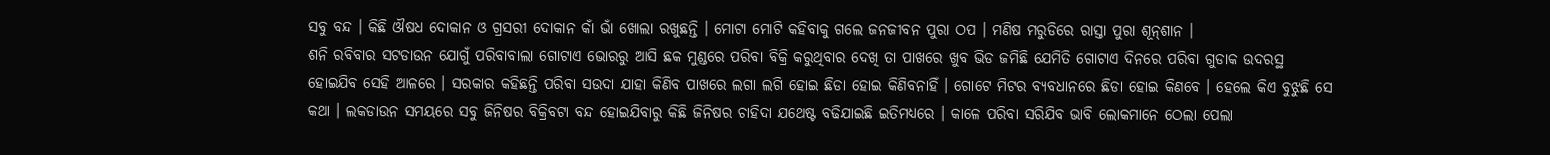ସବୁ ବନ୍ଦ । କିଛି ଔଷଧ ଦୋକାନ ଓ ଗ୍ରସରୀ ଦୋକାନ କାଁ ଭାଁ ଖୋଲା ରଖୁଛନ୍ତି । ମୋଟା ମୋଟି କହିବାକୁ ଗଲେ ଜନଜୀବନ ପୁରା ଠପ । ମଣିଷ ମରୁଡିରେ ରାସ୍ତା ପୁରା ଶୂନ୍‌ଶାନ ।
ଶନି ରବିବାର ସଟଡାଉନ ଯୋଗୁଁ ପରିବାବାଲା ଗୋଟାଏ ଭୋରରୁ ଆସି ଛକ ମୁଣ୍ଡରେ ପରିବା ବିକ୍ରି କରୁଥିବାର ଦେଖି ତା ପାଖରେ ଖୁବ ଭିଡ ଜମିଛି ଯେମିତି ଗୋଟାଏ ଦିନରେ ପରିବା ଗୁଡାକ ଉଦରସ୍ଥ ହୋଇଯିବ ସେହି ଆଳରେ । ସରକାର କହିଛନ୍ତି ପରିବା ସଉଦା ଯାହା କିଣିବ ପାଖରେ ଲଗା ଲଗି ହୋଇ ଛିଡା ହୋଇ କିଣିବନାହିଁ । ଗୋଟେ ମିଟର ବ୍ୟବଧାନରେ ଛିଡା ହୋଇ କିଣବେ । ହେଲେ କିଏ ବୁଝୁଛି ସେ କଥା । ଲକଡାଉନ ସମୟରେ ସବୁ ଜିନିଷର ବିକ୍ରିବଟା ବନ୍ଦ ହୋଇଯିବାରୁ କିଛି ଜିନିଷର ଚାହିଦା ଯଥେଷ୍ଟ ବଢିଯାଇଛି ଇତିମଧ୍ୟରେ । କାଳେ ପରିବା ସରିଯିବ ଭାବି ଲୋକମାନେ ଠେଲା ପେଲା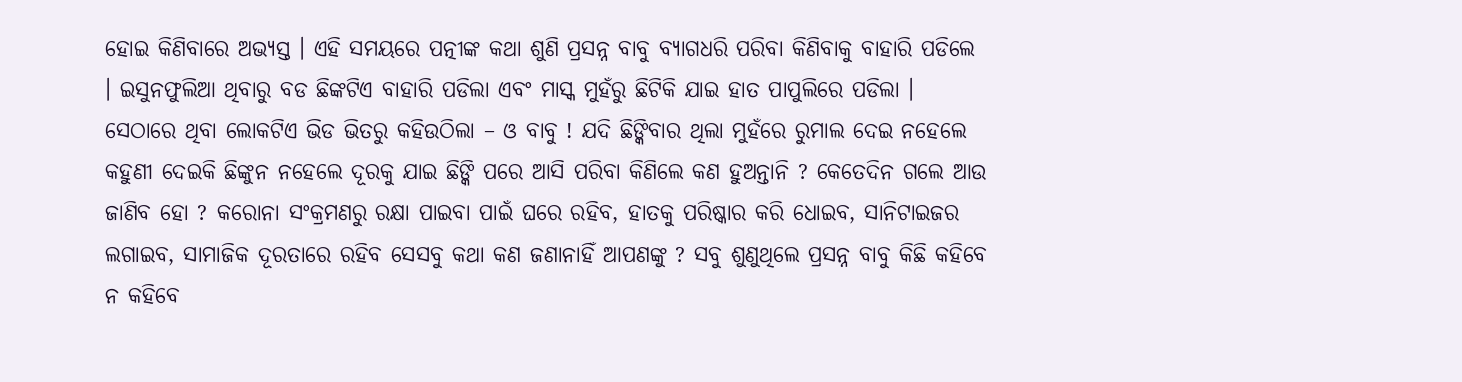ହୋଇ କିଣିବାରେ ଅଭ୍ୟସ୍ତ । ଏହି ସମୟରେ ପତ୍ନୀଙ୍କ କଥା ଶୁଣି ପ୍ରସନ୍ନ ବାବୁ ବ୍ୟାଗଧରି ପରିବା କିଣିବାକୁ ବାହାରି ପଡିଲେ । ଇସୁନଫୁଲିଆ ଥିବାରୁ ବଡ ଛିଙ୍କଟିଏ ବାହାରି ପଡିଲା ଏବଂ ମାସ୍କ ମୁହଁରୁ ଛିଟିକି ଯାଇ ହାତ ପାପୁଲିରେ ପଡିଲା । ସେଠାରେ ଥିବା ଲୋକଟିଏ ଭିଡ ଭିତରୁ କହିଉଠିଲା – ଓ ବାବୁ ! ଯଦି ଛିଙ୍କିବାର ଥିଲା ମୁହଁରେ ରୁମାଲ ଦେଇ ନହେଲେ କହୁଣୀ ଦେଇକି ଛିଙ୍କୁନ ନହେଲେ ଦୂରକୁ ଯାଇ ଛିଙ୍କି ପରେ ଆସି ପରିବା କିଣିଲେ କଣ ହୁଅନ୍ତାନି ? କେତେଦିନ ଗଲେ ଆଉ ଜାଣିବ ହୋ ? କରୋନା ସଂକ୍ରମଣରୁ ରକ୍ଷା ପାଇବା ପାଇଁ ଘରେ ରହିବ, ହାତକୁ ପରିଷ୍କାର କରି ଧୋଇବ, ସାନିଟାଇଜର ଲଗାଇବ, ସାମାଜିକ ଦୂରତାରେ ରହିବ ସେସବୁ କଥା କଣ ଜଣାନାହିଁ ଆପଣଙ୍କୁ ? ସବୁ ଶୁଣୁଥିଲେ ପ୍ରସନ୍ନ ବାବୁ କିଛି କହିବେ ନ କହିବେ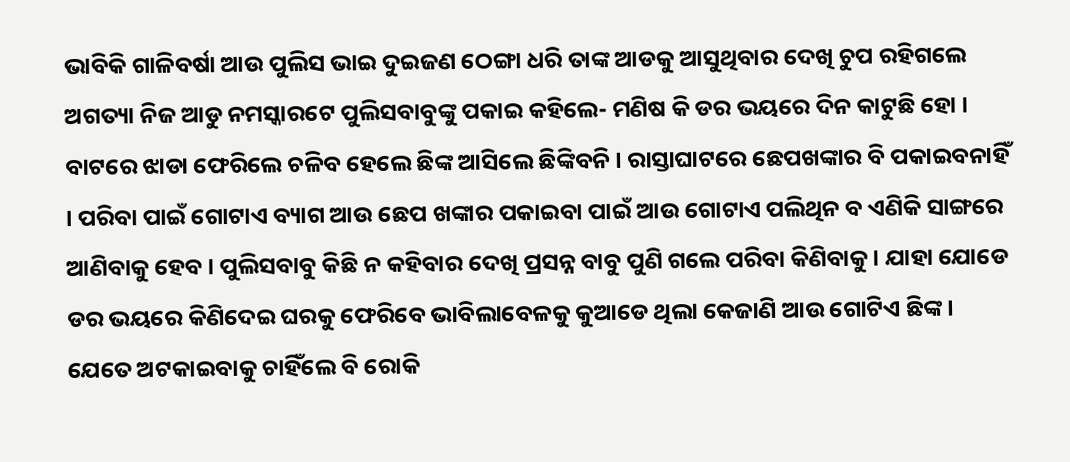ଭାବିକି ଗାଳିବର୍ଷା ଆଉ ପୁଲିସ ଭାଇ ଦୁଇଜଣ ଠେଙ୍ଗା ଧରି ତାଙ୍କ ଆଡକୁ ଆସୁଥିବାର ଦେଖି ଚୁପ ରହିଗଲେ ଅଗତ୍ୟା ନିଜ ଆଡୁ ନମସ୍କାରଟେ ପୁଲିସବାବୁଙ୍କୁ ପକାଇ କହିଲେ- ମଣିଷ କି ଡର ଭୟରେ ଦିନ କାଟୁଛି ହୋ । ବାଟରେ ଝାଡା ଫେରିଲେ ଚଳିବ ହେଲେ ଛିଙ୍କ ଆସିଲେ ଛିଙ୍କିବନି । ରାସ୍ତାଘାଟରେ ଛେପଖଙ୍କାର ବି ପକାଇବନାହିଁ । ପରିବା ପାଇଁ ଗୋଟାଏ ବ୍ୟାଗ ଆଉ ଛେପ ଖଙ୍କାର ପକାଇବା ପାଇଁ ଆଉ ଗୋଟାଏ ପଲିଥିନ ବ ଏଣିକି ସାଙ୍ଗରେ ଆଣିବାକୁ ହେବ । ପୁଲିସବାବୁ କିଛି ନ କହିବାର ଦେଖି ପ୍ରସନ୍ନ ବାବୁ ପୁଣି ଗଲେ ପରିବା କିଣିବାକୁ । ଯାହା ଯୋଡେ ଡର ଭୟରେ କିଣିଦେଇ ଘରକୁ ଫେରିବେ ଭାବିଲାବେଳକୁ କୁଆଡେ ଥିଲା କେଜାଣି ଆଉ ଗୋଟିଏ ଛିଙ୍କ । ଯେତେ ଅଟକାଇବାକୁ ଚାହିଁଲେ ବି ରୋକି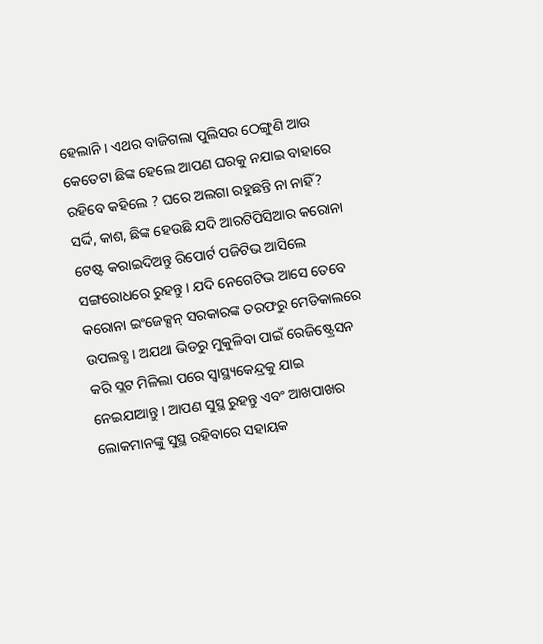ହେଲାନି । ଏଥର ବାଜିଗଲା ପୁଲିସର ଠେଙ୍ଗୁଣି ଆଉ କେତେଟା ଛିଙ୍କ ହେଲେ ଆପଣ ଘରକୁ ନଯାଇ ବାହାରେ ରହିବେ କହିଲେ ? ଘରେ ଅଲଗା ରହୁଛନ୍ତି ନା ନାହିଁ? ସର୍ଦ୍ଦି, କାଶ, ଛିଙ୍କ ହେଉଛି ଯଦି ଆରଟିପିସିଆର କରୋନା ଟେଷ୍ଟ କରାଇଦିଅନ୍ତୁ ରିପୋର୍ଟ ପଜିଟିଭ ଆସିଲେ ସଙ୍ଗରୋଧରେ ରୁହନ୍ତୁ । ଯଦି ନେଗେଟିଭ ଆସେ ତେବେ କରୋନା ଇଂଜେକ୍ସନ୍ ସରକାରଙ୍କ ତରଫରୁ ମେଡିକାଲରେ ଉପଲବ୍ଧ । ଅଯଥା ଭିଡରୁ ମୁକୁଳିବା ପାଇଁ ରେଜିଷ୍ଟ୍ରେସନ କରି ସ୍ଲଟ ମିଳିଲା ପରେ ସ୍ୱାସ୍ଥ୍ୟକେନ୍ଦ୍ରକୁ ଯାଇ ନେଇଯାଆନ୍ତୁ । ଆପଣ ସୁସ୍ଥ ରୁହନ୍ତୁ ଏବଂ ଆଖପାଖର ଲୋକମାନଙ୍କୁ ସୁସ୍ଥ ରହିବାରେ ସହାୟକ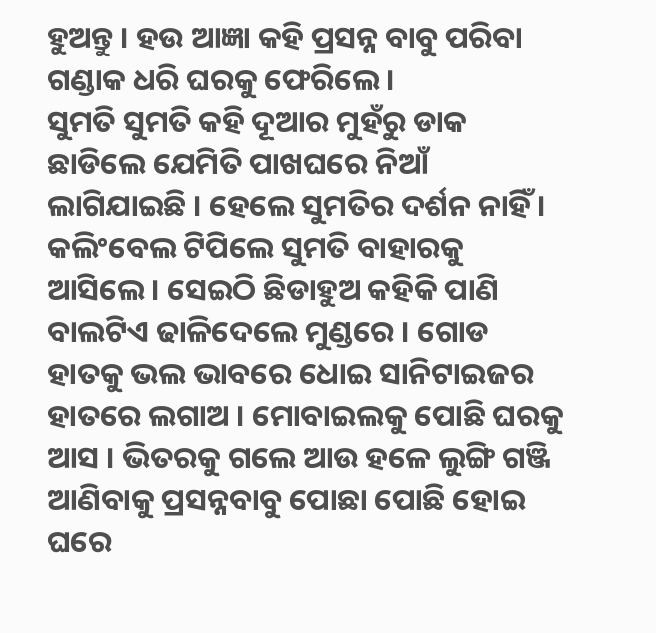ହୁଅନ୍ତୁ । ହଉ ଆଜ୍ଞା କହି ପ୍ରସନ୍ନ ବାବୁ ପରିବା ଗଣ୍ଡାକ ଧରି ଘରକୁ ଫେରିଲେ ।
ସୁମତି ସୁମତି କହି ଦୂଆର ମୁହଁରୁ ଡାକ ଛାଡିଲେ ଯେମିତି ପାଖଘରେ ନିଆଁ ଲାଗିଯାଇଛି । ହେଲେ ସୁମତିର ଦର୍ଶନ ନାହିଁ । କଲିଂବେଲ ଟିପିଲେ ସୁମତି ବାହାରକୁ ଆସିଲେ । ସେଇଠି ଛିଡାହୁଅ କହିକି ପାଣି ବାଲଟିଏ ଢାଳିଦେଲେ ମୁଣ୍ଡରେ । ଗୋଡ ହାତକୁ ଭଲ ଭାବରେ ଧୋଇ ସାନିଟାଇଜର ହାତରେ ଲଗାଅ । ମୋବାଇଲକୁ ପୋଛି ଘରକୁ ଆସ । ଭିତରକୁ ଗଲେ ଆଉ ହଳେ ଲୁଙ୍ଗି ଗଞ୍ଜି ଆଣିବାକୁ ପ୍ରସନ୍ନବାବୁ ପୋଛା ପୋଛି ହୋଇ ଘରେ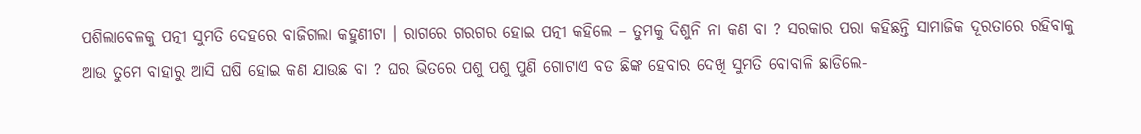ପଶିଲାବେଳକୁ ପତ୍ନୀ ସୁମତି ଦେହରେ ବାଜିଗଲା କହୁଣୀଟା । ରାଗରେ ଗରଗର ହୋଇ ପତ୍ନୀ କହିଲେ – ତୁମକୁ ଦିଶୁନି ନା କଣ ବା ? ସରକାର ପରା କହିଛନ୍ତି ସାମାଜିକ ଦୂରତାରେ ରହିବାକୁ ଆଉ ତୁମେ ବାହାରୁ ଆସି ଘଷି ହୋଇ କଣ ଯାଉଛ ବା ? ଘର ଭିତରେ ପଶୁ ପଶୁ ପୁଣି ଗୋଟାଏ ବଡ ଛିଙ୍କ ହେବାର ଦେଖି ସୁମତି ବୋବାଳି ଛାଡିଲେ-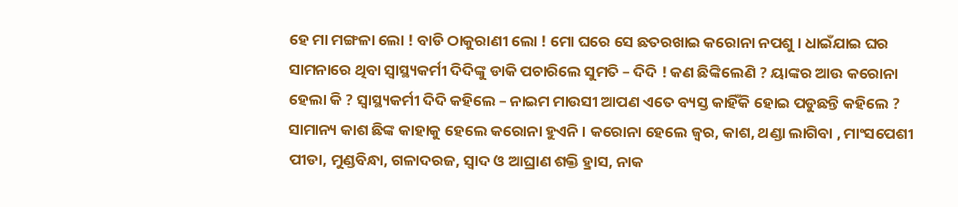ହେ ମା ମଙ୍ଗଳା ଲୋ ! ବାଡି ଠାକୁରାଣୀ ଲୋ ! ମୋ ଘରେ ସେ ଛତରଖାଇ କରୋନା ନପଶୁ । ଧାଇଁଯାଇ ଘର ସାମନାରେ ଥିବା ସ୍ୱାସ୍ଥ୍ୟକର୍ମୀ ଦିଦିଙ୍କୁ ଡାକି ପଚାରିଲେ ସୁମତି – ଦିଦି ! କଣ ଛିଙ୍କିଲେଣି ? ୟାଙ୍କର ଆଉ କରୋନା ହେଲା କି ? ସ୍ୱାସ୍ଥ୍ୟକର୍ମୀ ଦିଦି କହିଲେ – ନାଇମ ମାଉସୀ ଆପଣ ଏତେ ବ୍ୟସ୍ତ କାହିଁକି ହୋଇ ପଡୁଛନ୍ତି କହିଲେ ? ସାମାନ୍ୟ କାଶ ଛିଙ୍କ କାହାକୁ ହେଲେ କରୋନା ହୁଏନି । କରୋନା ହେଲେ ଜ୍ୱର, କାଶ, ଥଣ୍ଡା ଲାଗିବା , ମାଂସପେଶୀ ପୀଡା, ମୁଣ୍ଡବିନ୍ଧା, ଗଳାଦରଜ, ସ୍ୱାଦ ଓ ଆଘ୍ରାଣ ଶକ୍ତି ହ୍ରାସ, ନାକ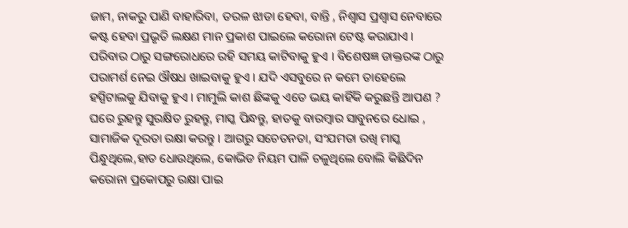ଜାମ, ନାକରୁ ପାଣି ବାହାରିବା, ତରଳ ଝାଡା ହେବା, ବାନ୍ତି , ନିଶ୍ୱାସ ପ୍ରଶ୍ୱାସ ନେବାରେ କଷ୍ଟ ହେବା ପ୍ରଭୃତି ଲକ୍ଷଣ ମାନ ପ୍ରକାଶ ପାଇଲେ କରୋନା ଟେଷ୍ଟ କରାଯାଏ । ପରିବାର ଠାରୁ ସଙ୍ଗରୋଧରେ ରହି ସମୟ କାଟିବାକୁ ହୁଏ । ବିଶେଷଜ୍ଞ ଡାକ୍ତରଙ୍କ ଠାରୁ ପରାମର୍ଶ ନେଇ ଔଷଧ ଖାଇବାକୁ ହୁଏ । ଯଦି ଏସବୁରେ ନ କମେ ତାହେଲେ ହସ୍ପିଟାଲକୁ ଯିବାକୁ ହୁଏ । ମାମୁଲି କାଶ ଛିଙ୍କକୁ ଏତେ ଭୟ କାହିଁକି କରୁଛନ୍ତି ଆପଣ ? ଘରେ ରୁହନ୍ତୁ ସୁରକ୍ଷିତ ରୁହନ୍ତୁ, ମାସ୍କ ପିନ୍ଧନ୍ତୁ, ହାତକୁ ବାରମ୍ବାର ସାବୁନରେ ଧୋଇ , ସାମାଜିକ ଦୂରତା ରକ୍ଷା କରନ୍ତୁ । ଆଗରୁ ସଚେତନତା, ସଂଯମତା ରଖି ମାସ୍କ ପିନ୍ଧୁଥିଲେ,ହାତ ଧୋଉଥିଲେ, କୋଭିଡ ନିୟମ ପାଳି ଚଳୁଥିଲେ ବୋଲି କିଛିଦିନ କରୋନା ପ୍ରକୋପରୁ ରକ୍ଷା ପାଇ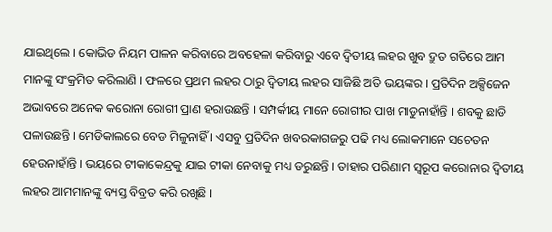ଯାଇଥିଲେ । କୋଭିଡ ନିୟମ ପାଳନ କରିବାରେ ଅବହେଳା କରିବାରୁ ଏବେ ଦ୍ୱିତୀୟ ଲହର ଖୁବ ଦ୍ରୁତ ଗତିରେ ଆମ ମାନଙ୍କୁ ସଂକ୍ରମିତ କରିଲାଣି । ଫଳରେ ପ୍ରଥମ ଲହର ଠାରୁ ଦ୍ୱିତୀୟ ଲହର ସାଜିଛି ଅତି ଭୟଙ୍କର । ପ୍ରତିଦିନ ଅକ୍ସିଜେନ ଅଭାବରେ ଅନେକ କରୋନା ରୋଗୀ ପ୍ରାଣ ହରାଉଛନ୍ତି । ସମ୍ପର୍କୀୟ ମାନେ ରୋଗୀର ପାଖ ମାଡୁନାହାଁନ୍ତି । ଶବକୁ ଛାଡି ପଳାଉଛନ୍ତି । ମେଡିକାଲରେ ବେଡ ମିଳୁନାହିଁ । ଏସବୁ ପ୍ରତିଦିନ ଖବରକାଗଜରୁ ପଢି ମଧ୍ୟ ଲୋକମାନେ ସଚେତନ ହେଉନାହାଁନ୍ତି । ଭୟରେ ଟୀକାକେନ୍ଦ୍ରକୁ ଯାଇ ଟୀକା ନେବାକୁ ମଧ୍ୟ ଡରୁଛନ୍ତି । ତାହାର ପରିଣାମ ସ୍ୱରୂପ କରୋନାର ଦ୍ୱିତୀୟ ଲହର ଆମମାନଙ୍କୁ ବ୍ୟସ୍ତ ବିବ୍ରତ କରି ରଖିଛି ।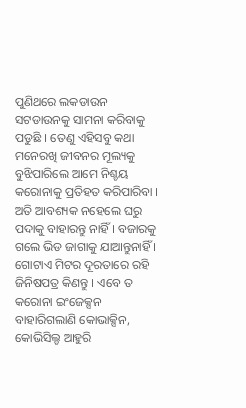ପୁଣିଥରେ ଲକଡାଉନ ସଟଡାଉନକୁ ସାମନା କରିବାକୁ ପଡୁଛି । ତେଣୁ ଏହିସବୁ କଥା ମନେରଖି ଜୀବନର ମୂଲ୍ୟକୁ ବୁଝିପାରିଲେ ଆମେ ନିଶ୍ଚୟ କରୋନାକୁ ପ୍ରତିହତ କରିପାରିବା ।
ଅତି ଆବଶ୍ୟକ ନହେଲେ ଘରୁ ପଦାକୁ ବାହାରନ୍ତୁ ନାହିଁ । ବଜାରକୁ ଗଲେ ଭିଡ ଜାଗାକୁ ଯାଆନ୍ତୁନାହିଁ । ଗୋଟାଏ ମିଟର ଦୂରତାରେ ରହି ଜିନିଷପତ୍ର କିଣନ୍ତୁ । ଏବେ ତ କରୋନା ଇଂଜେକ୍ସନ ବାହାରିଗଲାଣି କୋଭାକ୍ସିନ, କୋଭିସିଲ୍ଡ ଆହୁରି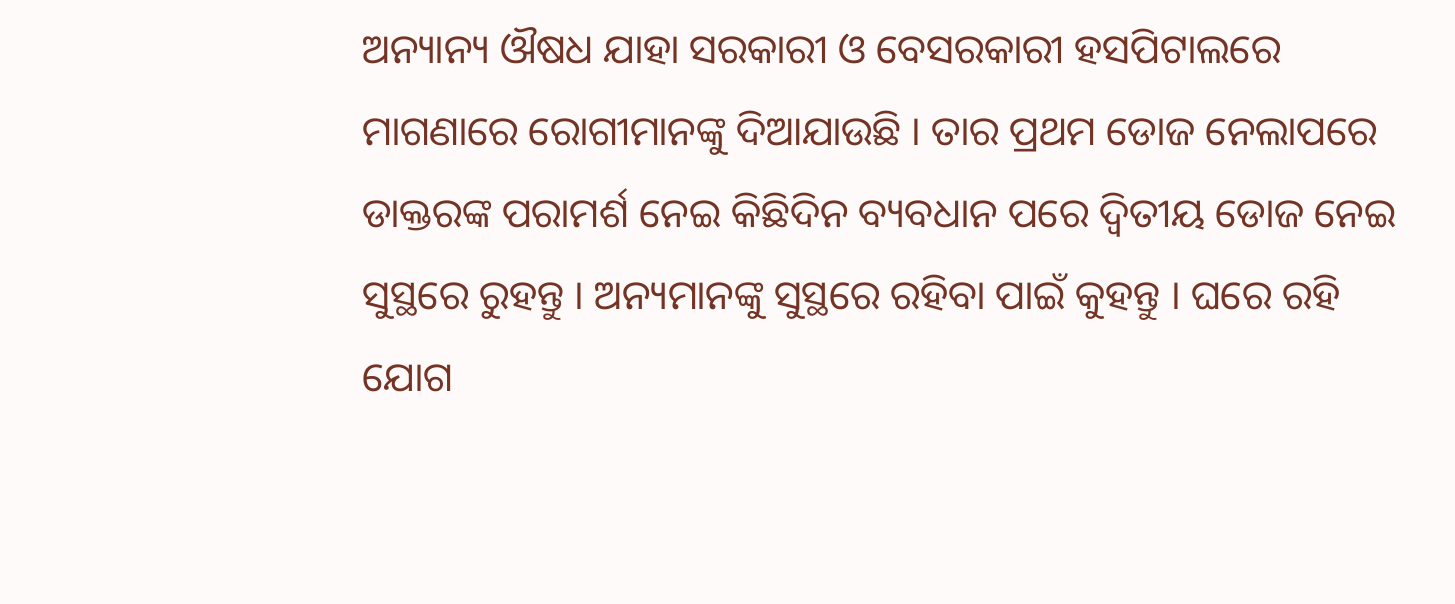ଅନ୍ୟାନ୍ୟ ଔଷଧ ଯାହା ସରକାରୀ ଓ ବେସରକାରୀ ହସପିଟାଲରେ ମାଗଣାରେ ରୋଗୀମାନଙ୍କୁ ଦିଆଯାଉଛି । ତାର ପ୍ରଥମ ଡୋଜ ନେଲାପରେ ଡାକ୍ତରଙ୍କ ପରାମର୍ଶ ନେଇ କିଛିଦିନ ବ୍ୟବଧାନ ପରେ ଦ୍ୱିତୀୟ ଡୋଜ ନେଇ ସୁସ୍ଥରେ ରୁହନ୍ତୁ । ଅନ୍ୟମାନଙ୍କୁ ସୁସ୍ଥରେ ରହିବା ପାଇଁ କୁହନ୍ତୁ । ଘରେ ରହି ଯୋଗ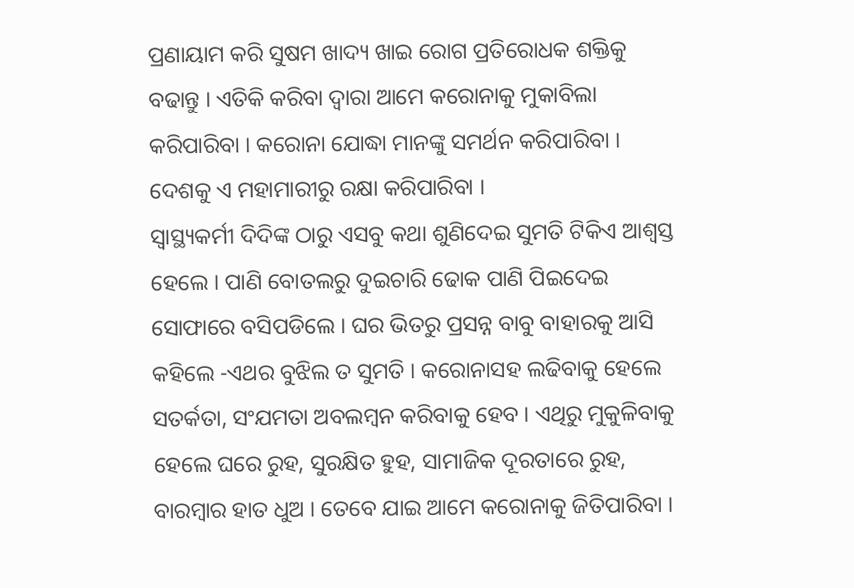ପ୍ରଣାୟାମ କରି ସୁଷମ ଖାଦ୍ୟ ଖାଇ ରୋଗ ପ୍ରତିରୋଧକ ଶକ୍ତିକୁ ବଢାନ୍ତୁ । ଏତିକି କରିବା ଦ୍ୱାରା ଆମେ କରୋନାକୁ ମୁକାବିଲା କରିପାରିବା । କରୋନା ଯୋଦ୍ଧା ମାନଙ୍କୁ ସମର୍ଥନ କରିପାରିବା । ଦେଶକୁ ଏ ମହାମାରୀରୁ ରକ୍ଷା କରିପାରିବା ।
ସ୍ୱାସ୍ଥ୍ୟକର୍ମୀ ଦିଦିଙ୍କ ଠାରୁ ଏସବୁ କଥା ଶୁଣିଦେଇ ସୁମତି ଟିକିଏ ଆଶ୍ୱସ୍ତ ହେଲେ । ପାଣି ବୋତଲରୁ ଦୁଇଚାରି ଢୋକ ପାଣି ପିଇଦେଇ ସୋଫାରେ ବସିପଡିଲେ । ଘର ଭିତରୁ ପ୍ରସନ୍ନ ବାବୁ ବାହାରକୁ ଆସି କହିଲେ -ଏଥର ବୁଝିଲ ତ ସୁମତି । କରୋନାସହ ଲଢିବାକୁ ହେଲେ ସତର୍କତା, ସଂଯମତା ଅବଲମ୍ବନ କରିବାକୁ ହେବ । ଏଥିରୁ ମୁକୁଳିବାକୁ ହେଲେ ଘରେ ରୁହ, ସୁରକ୍ଷିତ ହୁହ, ସାମାଜିକ ଦୂରତାରେ ରୁହ, ବାରମ୍ବାର ହାତ ଧୁଅ । ତେବେ ଯାଇ ଆମେ କରୋନାକୁ ଜିତିପାରିବା ।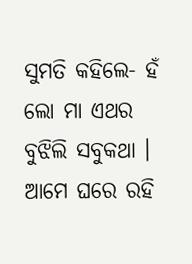ସୁମତି କହିଲେ- ହଁ ଲୋ ମା ଏଥର ବୁଝିଲି ସବୁକଥା । ଆମେ ଘରେ ରହି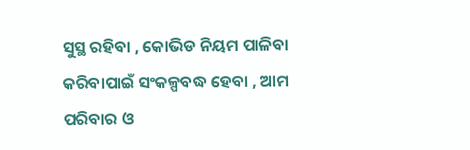ସୁସ୍ଥ ରହିବା , କୋଭିଡ ନିୟମ ପାଳିବା କରିବାପାଇଁ ସଂକଳ୍ପବଦ୍ଧ ହେବା , ଆମ ପରିବାର ଓ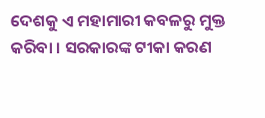ଦେଶକୁ ଏ ମହାମାରୀ କବଳରୁ ମୁକ୍ତ କରିବା । ସରକାରଙ୍କ ଟୀକା କରଣ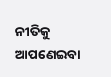ନୀତିକୁ ଆପଣେଇବା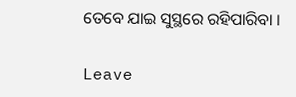ତେବେ ଯାଇ ସୁସ୍ଥରେ ରହିପାରିବା ।

Leave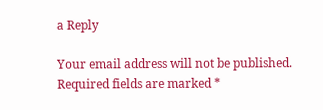a Reply

Your email address will not be published. Required fields are marked *